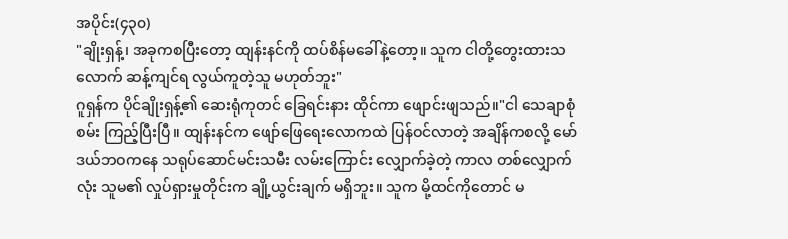အပိုင်း(၄၃၀)
"ချိုးရှန့်၊ အခုကစပြီးတော့ ထျန်းနင်ကို ထပ်စိန်မခေါ်နဲ့တော့။ သူက ငါတို့တွေးထားသလောက် ဆန့်ကျင်ရ လွယ်ကူတဲ့သူ မဟုတ်ဘူး"
ဂူရှန်က ပိုင်ချိုးရှန့်၏ ဆေးရုံကုတင် ခြေရင်းနား ထိုင်ကာ ဖျောင်းဖျသည်။"ငါ သေချာစုံစမ်း ကြည့်ပြီးပြီ။ ထျန်းနင်က ဖျော်ဖြေရေးလောကထဲ ပြန်ဝင်လာတဲ့ အချိန်ကစလို့ မော်ဒယ်ဘဝကနေ သရုပ်ဆောင်မင်းသမီး လမ်းကြောင်း လျှောက်ခဲ့တဲ့ ကာလ တစ်လျှောက်လုံး သူမ၏ လှုပ်ရှားမှုတိုင်းက ချို့ယွင်းချက် မရှိဘူး။ သူက မို့ထင်ကိုတောင် မ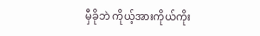မှီခိုဘဲ ကိုယ့်အားကိုယ်ကိုး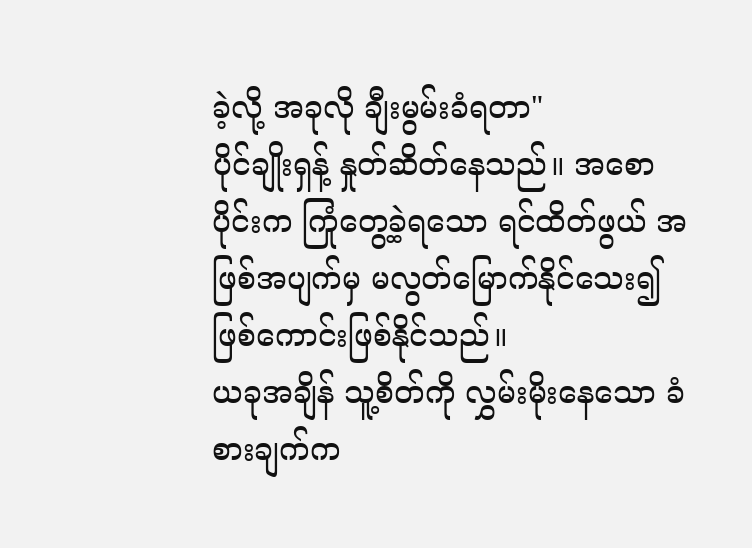ခဲ့လို့ အခုလို ချီးမွမ်းခံရတာ"
ပိုင်ချိုးရှန့် နှုတ်ဆိတ်နေသည်။ အစောပိုင်းက ကြုံတွေ့ခဲ့ရသော ရင်ထိတ်ဖွယ် အဖြစ်အပျက်မှ မလွတ်မြောက်နိုင်သေး၍ ဖြစ်ကောင်းဖြစ်နိုင်သည်။
ယခုအချိန် သူ့စိတ်ကို လွှမ်းမိုးနေသော ခံစားချက်က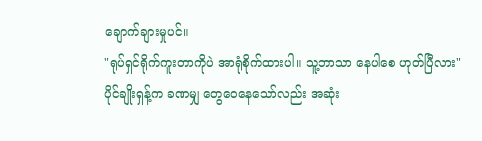ချောက်ချားမှုပင်။
"ရုပ်ရှင်ရိုက်ကူးတာကိုပဲ အာရုံစိုက်ထားပါ။ သူ့ဘာသာ နေပါစေ ဟုတ်ပြီလား"
ပိုင်ချိုးရှန့်က ခဏမျှ တွေဝေနေသော်လည်း အဆုံး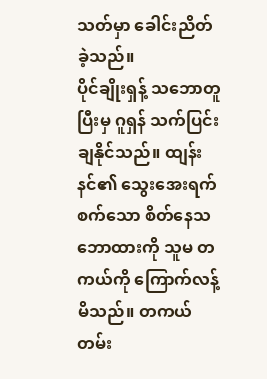သတ်မှာ ခေါင်းညိတ်ခဲ့သည်။
ပိုင်ချိုးရှန့် သဘောတူပြီးမှ ဂူရှန် သက်ပြင်းချနိုင်သည်။ ထျန်းနင်၏ သွေးအေးရက်စက်သော စိတ်နေသဘောထားကို သူမ တကယ်ကို ကြောက်လန့်မိသည်။ တကယ်တမ်း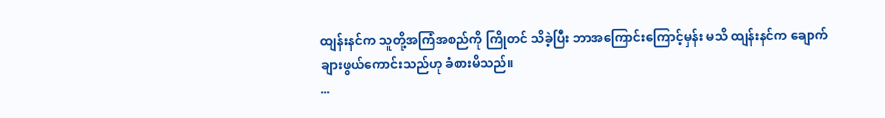ထျန်းနင်က သူတို့အကြံအစည်ကို ကြိုတင် သိခဲ့ပြီး ဘာအကြောင်းကြောင့်မှန်း မသိ ထျန်းနင်က ချောက်ချားဖွယ်ကောင်းသည်ဟု ခံစားမိသည်။
...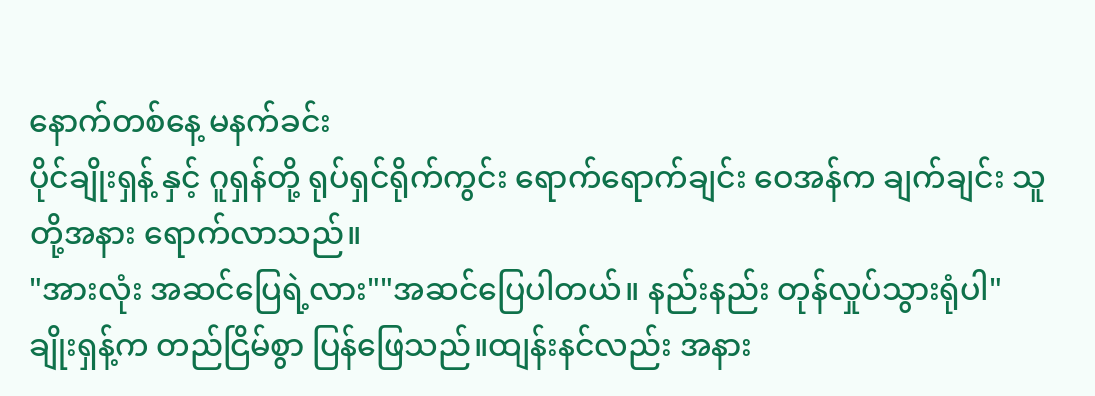နောက်တစ်နေ့ မနက်ခင်း
ပိုင်ချိုးရှန့် နှင့် ဂူရှန်တို့ ရုပ်ရှင်ရိုက်ကွင်း ရောက်ရောက်ချင်း ဝေအန်က ချက်ချင်း သူတို့အနား ရောက်လာသည်။
"အားလုံး အဆင်ပြေရဲ့လား""အဆင်ပြေပါတယ်။ နည်းနည်း တုန်လှုပ်သွားရုံပါ"
ချိုးရှန့်က တည်ငြိမ်စွာ ပြန်ဖြေသည်။ထျန်းနင်လည်း အနား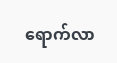ရောက်လာ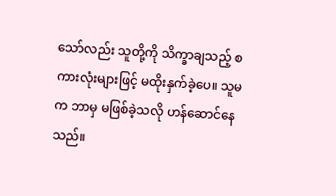သော်လည်း သူတို့ကို သိက္ခာချသည့် စကားလုံးများဖြင့် မထိုးနှက်ခဲ့ပေ။ သူမက ဘာမှ မဖြစ်ခဲ့သလို ဟန်ဆောင်နေသည်။